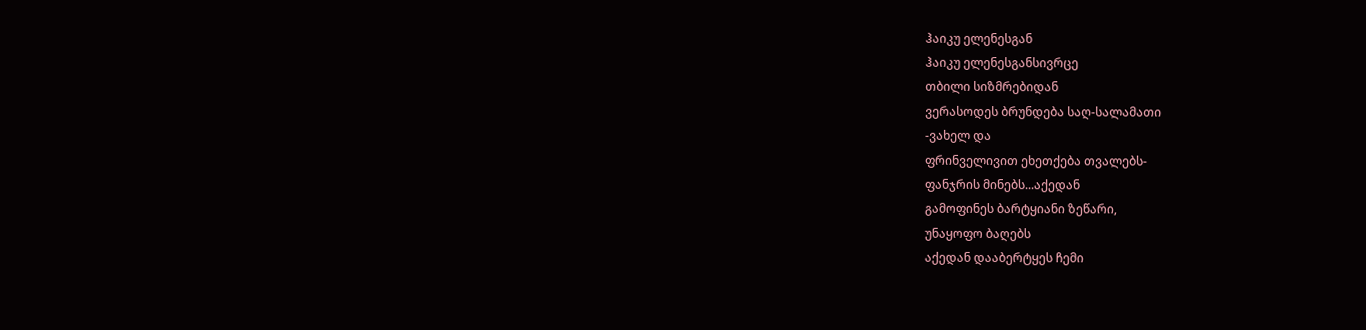ჰაიკუ ელენესგან
ჰაიკუ ელენესგანსივრცე
თბილი სიზმრებიდან
ვერასოდეს ბრუნდება საღ-სალამათი
-ვახელ და
ფრინველივით ეხეთქება თვალებს-
ფანჯრის მინებს...აქედან
გამოფინეს ბარტყიანი ზეწარი,
უნაყოფო ბაღებს
აქედან დააბერტყეს ჩემი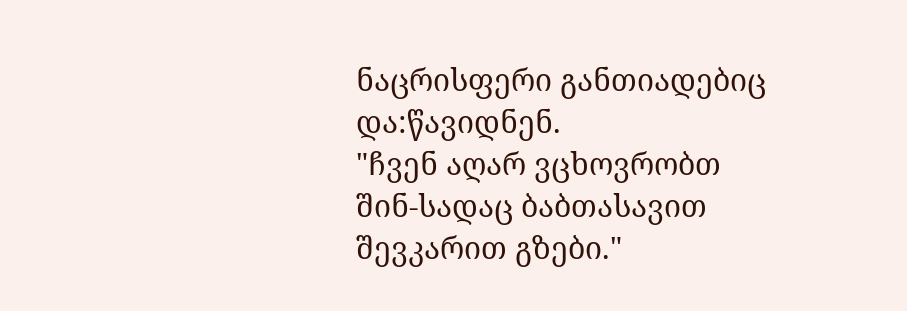ნაცრისფერი განთიადებიც
და:წავიდნენ.
"ჩვენ აღარ ვცხოვრობთ
შინ-სადაც ბაბთასავით
შევკარით გზები."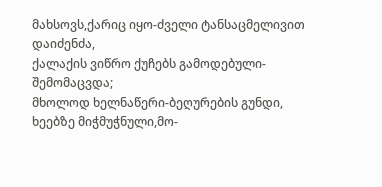მახსოვს,ქარიც იყო-ძველი ტანსაცმელივით დაიძენძა,
ქალაქის ვიწრო ქუჩებს გამოდებული-შემომაცვდა;
მხოლოდ ხელნაწერი-ბეღურების გუნდი,
ხეებზე მიჭმუჭნული,მო-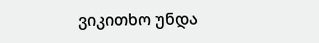ვიკითხო უნდა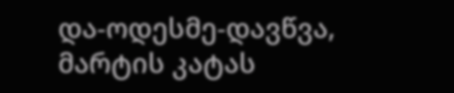და-ოდესმე-დავწვა,
მარტის კატას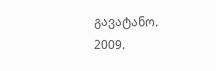გავატანო.
2009.